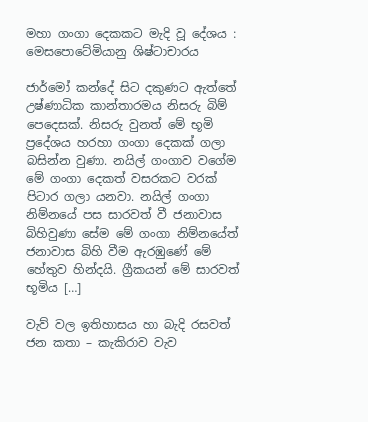මහා ගංගා දෙකකට මැදි වූ දේශය : මෙසපොටේමියානු ශිෂ්ටාචාරය

ජාර්මෝ කන්දේ සිට දකුණට ඇත්තේ උෂ්ණාධික කාන්තාරමය නිසරු බිම් පෙදෙසක්. නිසරු වුනත් මේ භූමි ප්‍රදේශය හරහා ගංගා දෙකක් ගලා බසින්න වුණා. නයිල් ගංගාව වගේම මේ ගංගා දෙකත් වසරකට වරක් පිටාර ගලා යනවා. නයිල් ගංගා නිම්නයේ පස සාරවත් වී ජනාවාස බිහිවුණා සේම මේ ගංගා නිම්නයේත් ජනාවාස බිහි වීම ඇරඹුණේ මේ හේතුව හින්දයි. ග්‍රීකයන් මේ සාරවත් භූමිය […]

වැව් වල ඉතිහාසය හා බැදි රසවත් ජන කතා – කැකිරාව වැව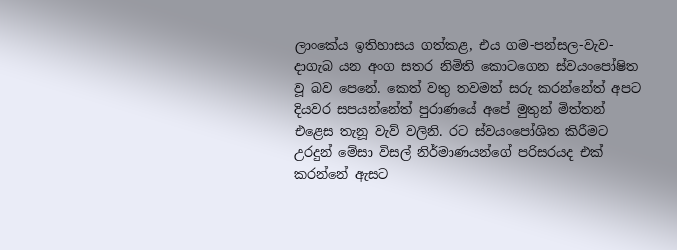ලාංකේය ඉතිහාසය ගත්කළ, එය ගම-පන්සල-වැව-දාගැබ යන අංග සතර නිමිති කොටගෙන ස්වයංපෝෂිත වූ බව පෙනේ. කෙත් වතු තවමත් සරු කරන්නේත් අපට දියවර සපයන්නේත් පුරාණයේ අපේ මුතුන් මිත්තන් එළෙස තැනූ වැව් වලිනි. රට ස්වයංපෝශිත කිරීමට උරදුන් මේසා විසල් නිර්මාණයන්ගේ පරිසරයද එක් කරන්නේ ඇසට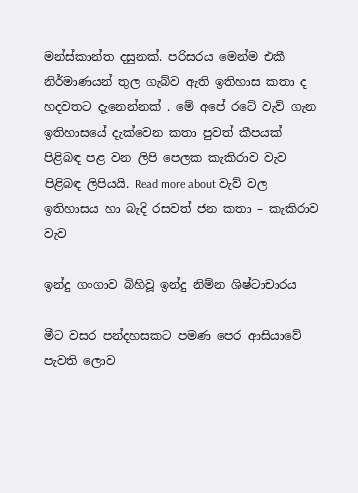මන්ස්කාන්ත දසුනක්. පරිසරය මෙන්ම එකී නිර්මාණයන් තුල ගැබ්ව ඇති ඉතිහාස කතා ද හදවතට දැනෙන්නක් . මේ අපේ රටේ වැව් ගැන ඉතිහාසයේ දැක්වෙන කතා පුවත් කීපයක් පිළිබඳ පළ වන ලිපි පෙලක කැකිරාව වැව පිළිබඳ ලිපියයි. Read more about වැව් වල ඉතිහාසය හා බැදි රසවත් ජන කතා – කැකිරාව වැව

ඉන්දු ගංගාව බිහිවූ ඉන්දු නිම්න ශිෂ්ටාචාරය

මීට වසර පන්දහසකට පමණ පෙර ආසියාවේ පැවති ලොව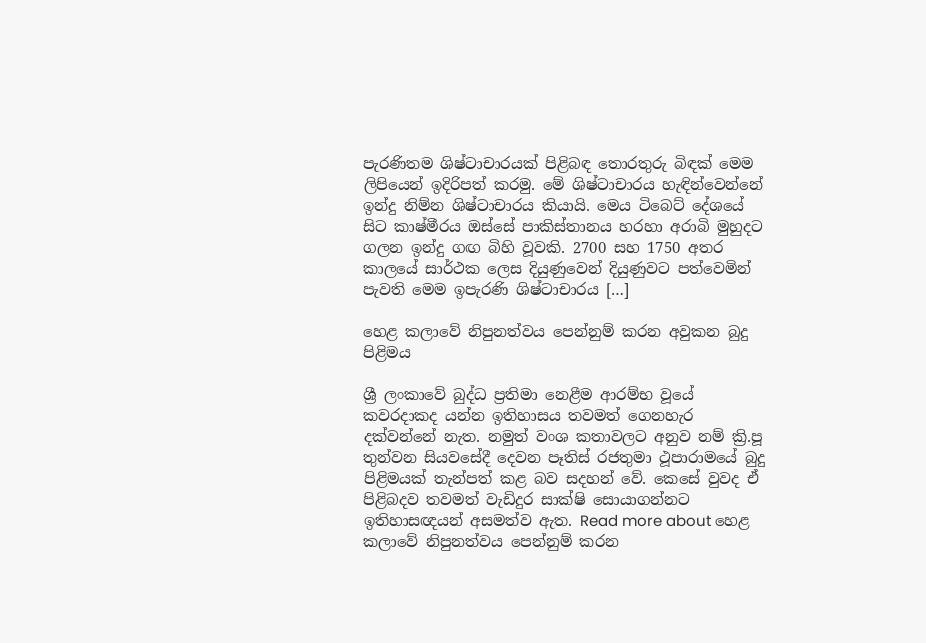පැරණිතම ශිෂ්ටාචාරයක් පිළිබඳ තොරතුරු බිඳක් මෙම ලිපියෙන් ඉදිරිපත් කරමු. මේ ශිෂ්ටාචාරය හැඳින්වෙන්නේ ඉන්දු නිම්න ශිෂ්ටාචාරය කියායි. මෙය ටිබෙට් දේශයේ සිට කාෂ්මීරය ඔස්සේ පාකිස්තානය හරහා අරාබි මුහුදට ගලන ඉන්දු ගඟ බිහි වූවකි. 2700 සහ 1750 අතර කාලයේ සාර්ථක ලෙස දියුණුවෙන් දියුණුවට පත්වෙමින් පැවති මෙම ඉපැරණි ශිෂ්ටාචාරය […]

හෙළ කලාවේ නිපුනත්වය පෙන්නුම් කරන අවුකන බුදු පිළිමය

ශ්‍රී ලංකාවේ බුද්ධ ප්‍රතිමා නෙළීම ආරම්භ වූයේ කවරදාකද යන්න ඉතිහාසය තවමත් ගෙනහැර දක්වන්නේ නැත. නමුත් වංශ කතාවලට අනුව නම් ක්‍රි.පූ තුන්වන සියවසේදී දෙවන පෑතිස් රජතුමා ථූපාරාමයේ බුදු පිළිමයක් තැන්පත් කළ බව සදහන් වේ. කෙසේ වුවද ඒ පිළිබදව තවමත් වැඩිදුර සාක්ෂි සොයාගන්නට ඉතිහාසඥයන් අසමත්ව ඇත. Read more about හෙළ කලාවේ නිපුනත්වය පෙන්නුම් කරන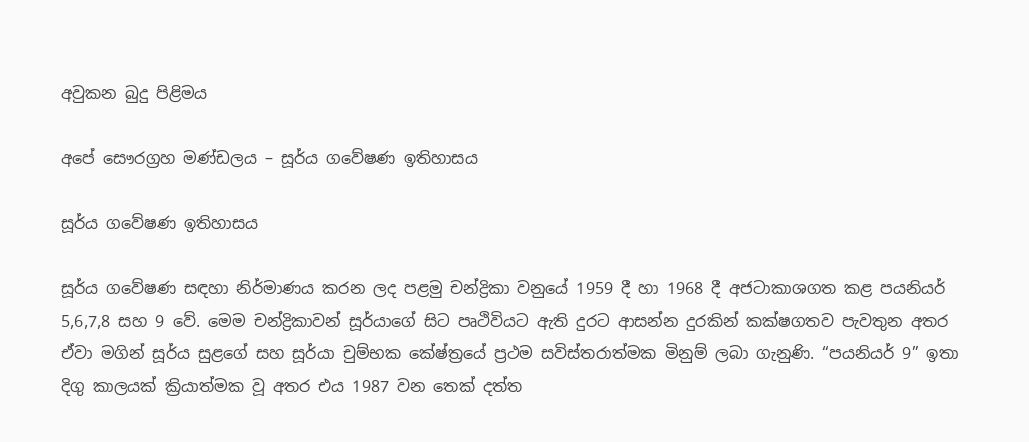අවුකන බුදු පිළිමය

අපේ සෞරග්‍රහ මණ්ඩලය – සූර්ය ගවේෂණ ඉතිහාසය

සූර්ය ගවේෂණ ඉතිහාසය

සූර්ය ගවේෂණ සඳහා නිර්මාණය කරන ලද පළමු චන්ද්‍රිකා වනුයේ 1959 දී හා 1968 දී අජටාකාශගත කළ පයනියර් 5,6,7,8 සහ 9 වේ. මෙම චන්ද්‍රිකාවන් සූර්යාගේ සිට පෘථිවියට ඇති දුරට ආසන්න දුරකින් කක්ෂගතව පැවතුන අතර ඒවා මගින් සූර්ය සුළගේ සහ සූර්යා චුම්භක කේෂ්ත්‍රයේ ප්‍රථම සවිස්තරාත්මක මිනුම් ලබා ගැනුණි. “පයනියර් 9” ඉතා දිගු කාලයක් ක්‍රියාත්මක වූ අතර එය 1987 වන තෙක් දත්ත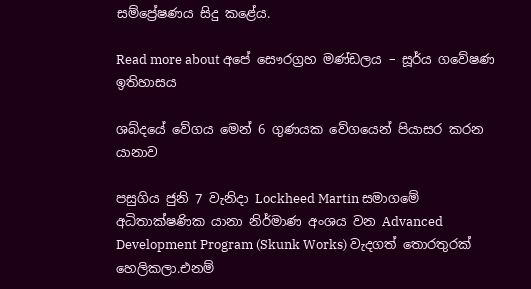සම්ප්‍රේෂණය සිදු කළේය.

Read more about අපේ සෞරග්‍රහ මණ්ඩලය – සූර්ය ගවේෂණ ඉතිහාසය

ශබ්දයේ වේගය මෙන් 6 ගුණයක වේගයෙන් පියාසර කරන යානාව

පසුගිය ජුනි 7 වැනිදා Lockheed Martin සමාගමේ අධිතාක්ෂණික යානා නිර්මාණ අංශය වන Advanced Development Program (Skunk Works) වැදගත් තොරතුරක් හෙලිකලා.එනම්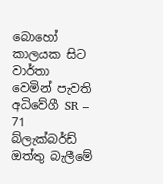බොහෝ කාලයක සිට වාර්තා වෙමින් පැවති අධිවේගී SR – 71 බ්ලැක්බර්ඩ් ඔත්තු බැලීමේ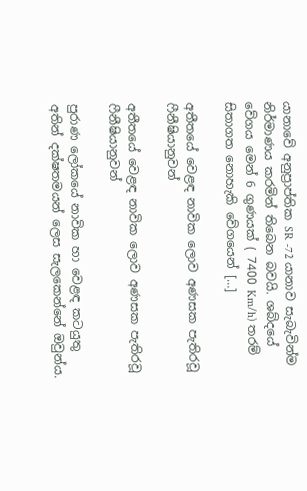යානාවේ අනුප්‍රාප්තික SR -72 යානාව සැබැවින්ම නිර්මාණය කරමින් තිබෙන බවයි. ශබ්දයේ වේගය මෙන් 6 ගුණයක් ( 7400 Km/h) තරම් සිතාගත නොහැකි වේගයෙන් […]

අතීතයේ වෙළඳ නාවික ලොව අණසක පැතිරවූ ෆීනීෂියානුවන්

අතීතයේ වෙළඳ නාවික ලොව අණසක පැතිරවූ ෆීනීෂියානුවන්

පුරාණ ලෝකයේ නාවික හා වෙළඳ කටයුතු අතින් දක්ෂතමයන් ලෙස සැලකෙන්නේ ඔවුන්ය.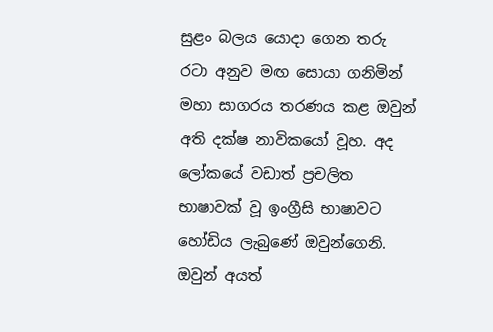සුළං බලය යොදා ගෙන තරු රටා අනුව මඟ සොයා ගනිමින් මහා සාගරය තරණය කළ ඔවුන් අති දක්ෂ නාවිකයෝ වූහ. අද ලෝකයේ වඩාත් ප්‍රචලිත භාෂාවක් වූ ඉංග්‍රීසි භාෂාවට හෝඩිය ලැබුණේ ඔවුන්ගෙනි. ඔවුන් අයත්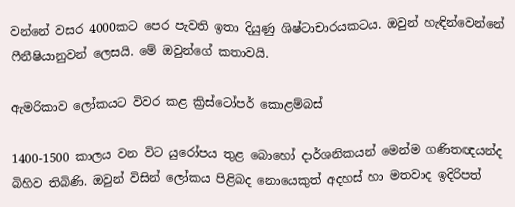වන්නේ වසර 4000කට පෙර පැවති ඉතා දියුණු ශිෂ්ටාචාරයකටය. ඔවුන් හැඳින්වෙන්නේ ෆීනීෂියානුවන් ලෙසයි. මේ ඔවුන්ගේ කතාවයි.

ඇමරිකාව ලෝකයට විවර කළ ක්‍රිස්ටෝපර් කොළම්බස්

1400-1500 කාලය වන විට යුරෝපය තුළ බොහෝ දාර්ශනිකයන් මෙන්ම ගණිතඥයන්ද බිහිව තිබිණි. ඔවුන් විසින් ලෝකය පිළිබද නොයෙකුත් අදහස් හා මතවාද ඉදිරිපත්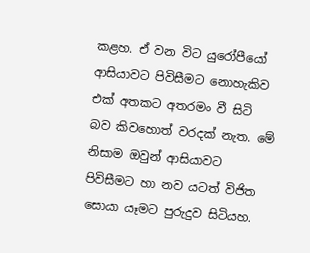කළහ. ඒ වන විට යුරෝපීයෝ ආසියාවට පිවිසීමට නොහැකිව එක් අතකට අතරමං වී සිටි බව කිවහොත් වරදක් නැත. මේ නිසාම ඔවුන් ආසියාවට පිවිසීමට හා නව යටත් විජිත සොයා යෑමට පුරුදුව සිටියහ.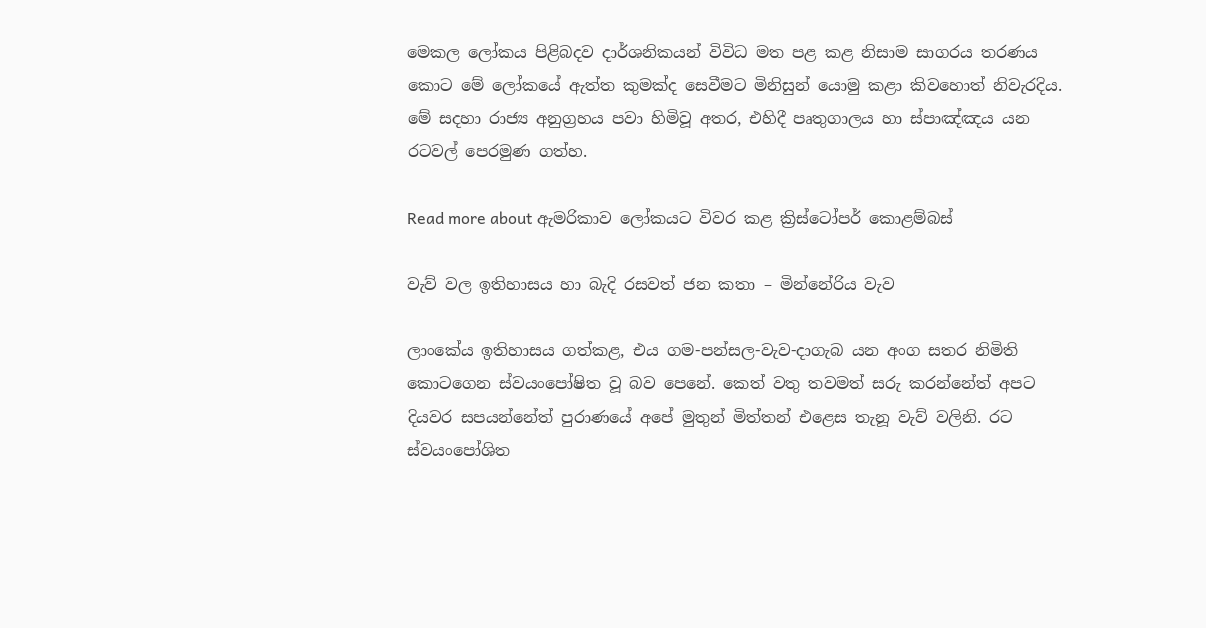මෙකල ලෝකය පිළිබදව දාර්ශනිකයන් විවිධ මත පළ කළ නිසාම සාගරය තරණය කොට මේ ලෝකයේ ඇත්ත කුමක්ද සෙවීමට මිනිසුන් යොමු කළා කිවහොත් නිවැරදිය. මේ සදහා රාජ්‍ය අනුග්‍රහය පවා හිමිවූ අතර, එහිදී පෘතුගාලය හා ස්පාඤ්ඤය යන රටවල් පෙරමුණ ගත්හ.

Read more about ඇමරිකාව ලෝකයට විවර කළ ක්‍රිස්ටෝපර් කොළම්බස්

වැව් වල ඉතිහාසය හා බැදි රසවත් ජන කතා – මින්නේරිය වැව

ලාංකේය ඉතිහාසය ගත්කළ, එය ගම-පන්සල-වැව-දාගැබ යන අංග සතර නිමිති කොටගෙන ස්වයංපෝෂිත වූ බව පෙනේ. කෙත් වතු තවමත් සරු කරන්නේත් අපට දියවර සපයන්නේත් පුරාණයේ අපේ මුතුන් මිත්තන් එළෙස තැනූ වැව් වලිනි. රට ස්වයංපෝශිත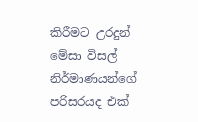කිරීමට උරදුන් මේසා විසල් නිර්මාණයන්ගේ පරිසරයද එක්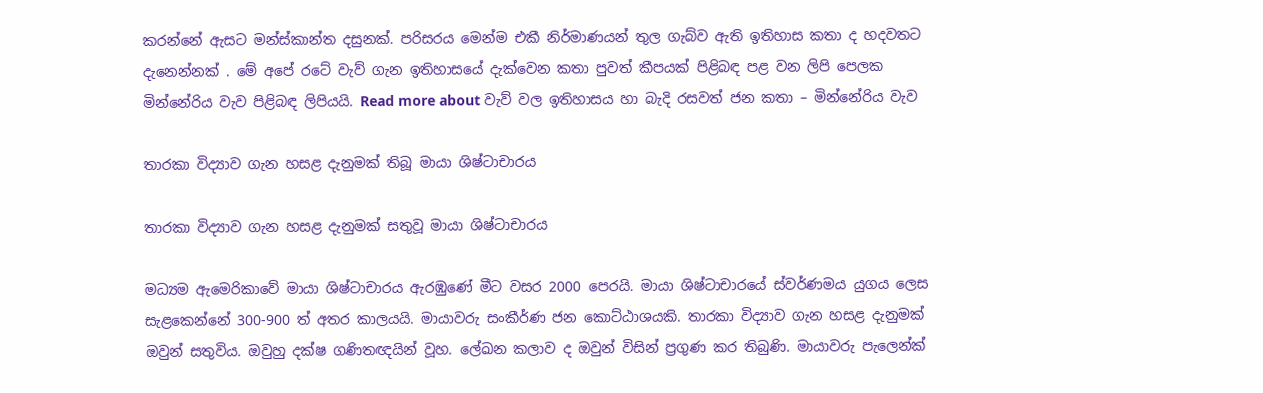කරන්නේ ඇසට මන්ස්කාන්ත දසුනක්. පරිසරය මෙන්ම එකී නිර්මාණයන් තුල ගැබ්ව ඇති ඉතිහාස කතා ද හදවතට දැනෙන්නක් . මේ අපේ රටේ වැව් ගැන ඉතිහාසයේ දැක්වෙන කතා පුවත් කීපයක් පිළිබඳ පළ වන ලිපි පෙලක මින්නේරිය වැව පිළිබඳ ලිපියයි. Read more about වැව් වල ඉතිහාසය හා බැදි රසවත් ජන කතා – මින්නේරිය වැව

තාරකා විද්‍යාව ගැන හසළ දැනුමක් තිබූ මායා ශිෂ්ටාචාරය

තාරකා විද්‍යාව ගැන හසළ දැනුමක් සතුවූ මායා ශිෂ්ටාචාරය

මධ්‍යම ඇමෙරිකාවේ මායා ශිෂ්ටාචාරය ඇරඹුණේ මීට වසර 2000 පෙරයි. මායා ශිෂ්ටාචාරයේ ස්වර්ණමය යුගය ලෙස සැළකෙන්නේ 300-900 ත් අතර කාලයයි. මායාවරු සංකීර්ණ ජන කොට්ඨාශයකි. තාරකා විද්‍යාව ගැන හසළ දැනුමක් ඔවුන් සතුවිය. ඔවුහු දක්ෂ ගණිතඥයින් වූහ. ලේඛන කලාව ද ඔවුන් විසින් ප්‍රගුණ කර තිබුණි. මායාවරු පැලෙන්ක්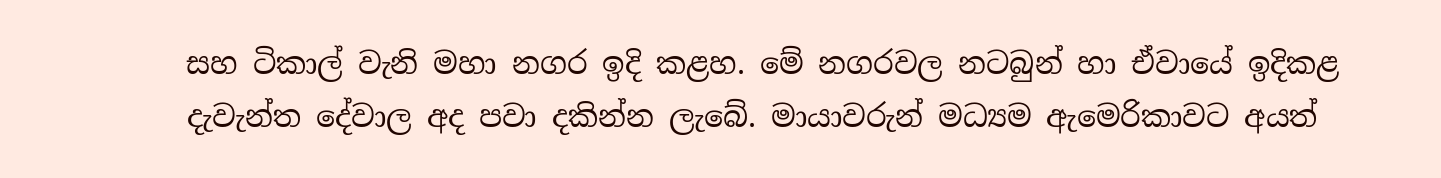සහ ටිකාල් වැනි මහා නගර ඉදි කළහ. මේ නගරවල නටබුන් හා ඒවායේ ඉදිකළ දැවැන්ත දේවාල අද පවා දකින්න ලැබේ. මායාවරුන් මධ්‍යම ඇමෙරිකාවට අයත්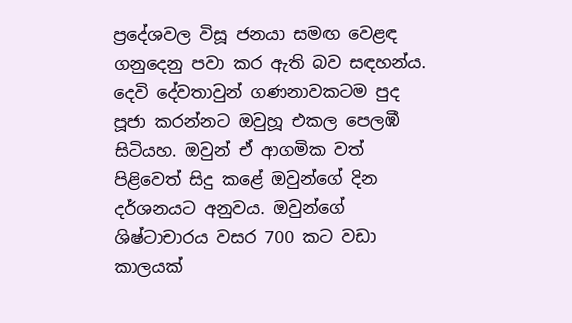ප්‍රදේශවල විසූ ජනයා සමඟ වෙළඳ ගනුදෙනු පවා කර ඇති බව සඳහන්ය. දෙවි දේවතාවුන් ගණනාවකටම පුද පූජා කරන්නට ඔවුහූ එකල පෙලඹී සිටියහ. ඔවුන් ඒ ආගමික වත් පිළිවෙත් සිදු කළේ ඔවුන්ගේ දින දර්ශනයට අනුවය. ඔවුන්ගේ ශිෂ්ටාචාරය වසර 700 කට වඩා කාලයක්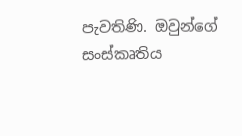පැවතිණි. ඔවුන්ගේ සංස්කෘතිය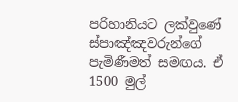පරිහානියට ලක්වුණේ ස්පාඤ්ඤවරුන්ගේ පැමිණීමත් සමඟය. ඒ 1500 මුල්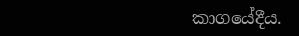කාගයේදීය.